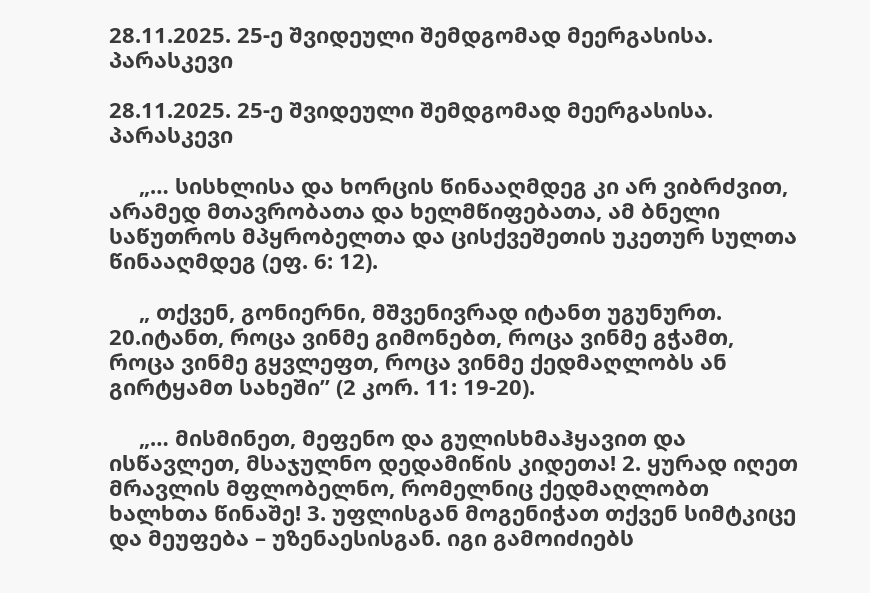28.11.2025. 25-ე შვიდეული შემდგომად მეერგასისა. პარასკევი

28.11.2025. 25-ე შვიდეული შემდგომად მეერგასისა. პარასკევი

     „… სისხლისა და ხორცის წინააღმდეგ კი არ ვიბრძვით, არამედ მთავრობათა და ხელმწიფებათა, ამ ბნელი საწუთროს მპყრობელთა და ცისქვეშეთის უკეთურ სულთა წინააღმდეგ (ეფ. 6: 12).

     „ თქვენ, გონიერნი, მშვენივრად იტანთ უგუნურთ. 20.იტანთ, როცა ვინმე გიმონებთ, როცა ვინმე გჭამთ, როცა ვინმე გყვლეფთ, როცა ვინმე ქედმაღლობს ან გირტყამთ სახეში” (2 კორ. 11: 19-20).

     „… მისმინეთ, მეფენო და გულისხმაჰყავით და ისწავლეთ, მსაჯულნო დედამიწის კიდეთა! 2. ყურად იღეთ მრავლის მფლობელნო, რომელნიც ქედმაღლობთ ხალხთა წინაშე! 3. უფლისგან მოგენიჭათ თქვენ სიმტკიცე და მეუფება – უზენაესისგან. იგი გამოიძიებს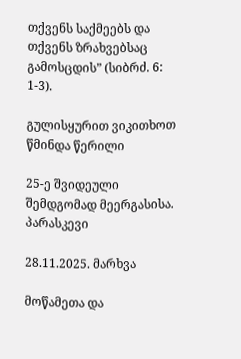თქვენს საქმეებს და თქვენს ზრახვებსაც გამოსცდის” (სიბრძ. 6: 1-3).

გულისყურით ვიკითხოთ წმინდა წერილი

25-ე შვიდეული შემდგომად მეერგასისა. პარასკევი

28.11.2025. მარხვა

მოწამეთა და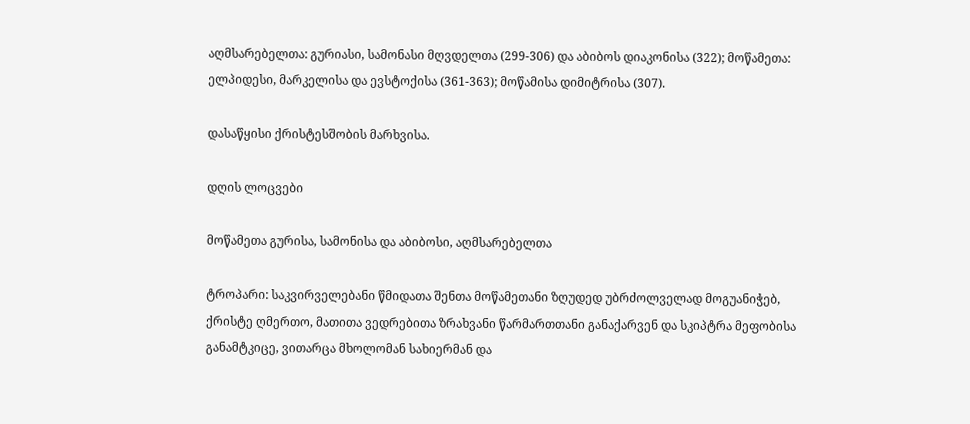აღმსარებელთა: გურიასი, სამონასი მღვდელთა (299-306) და აბიბოს დიაკონისა (322); მოწამეთა: ელპიდესი, მარკელისა და ევსტოქისა (361-363); მოწამისა დიმიტრისა (307).

დასაწყისი ქრისტესშობის მარხვისა.

დღის ლოცვები

მოწამეთა გურისა, სამონისა და აბიბოსი, აღმსარებელთა

ტროპარი: საკვირველებანი წმიდათა შენთა მოწამეთანი ზღუდედ უბრძოლველად მოგუანიჭებ, ქრისტე ღმერთო, მათითა ვედრებითა ზრახვანი წარმართთანი განაქარვენ და სკიპტრა მეფობისა განამტკიცე, ვითარცა მხოლომან სახიერმან და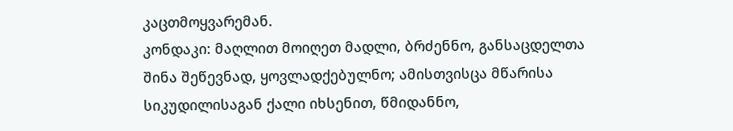კაცთმოყვარემან.
კონდაკი: მაღლით მოიღეთ მადლი, ბრძენნო, განსაცდელთა შინა შეწევნად, ყოვლადქებულნო; ამისთვისცა მწარისა სიკუდილისაგან ქალი იხსენით, წმიდანნო,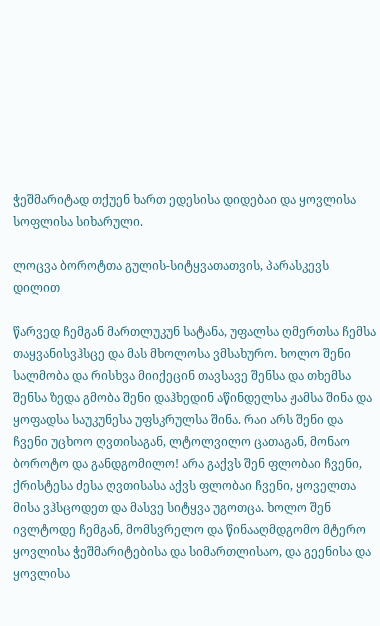ჭეშმარიტად თქუენ ხართ ედესისა დიდებაი და ყოვლისა სოფლისა სიხარული.

ლოცვა ბოროტთა გულის-სიტყვათათვის, პარასკევს დილით

წარვედ ჩემგან მართლუკუნ სატანა, უფალსა ღმერთსა ჩემსა თაყვანისვჰსცე და მას მხოლოსა ვმსახურო. ხოლო შენი სალმობა და რისხვა მიიქეცინ თავსავე შენსა და თხემსა შენსა ზედა გმობა შენი დაჰხედინ აწინდელსა ჟამსა შინა და ყოფადსა საუკუნესა უფსკრულსა შინა. რაი არს შენი და ჩვენი უცხოო ღვთისაგან, ლტოლვილო ცათაგან, მონაო ბოროტო და განდგომილო! არა გაქვს შენ ფლობაი ჩვენი, ქრისტესა ძესა ღვთისასა აქვს ფლობაი ჩვენი, ყოველთა მისა ვჰსცოდეთ და მასვე სიტყვა უგოთცა. ხოლო შენ ივლტოდე ჩემგან, მომსვრელო და წინააღმდგომო მტერო ყოვლისა ჭეშმარიტებისა და სიმართლისაო, და გეენისა და ყოვლისა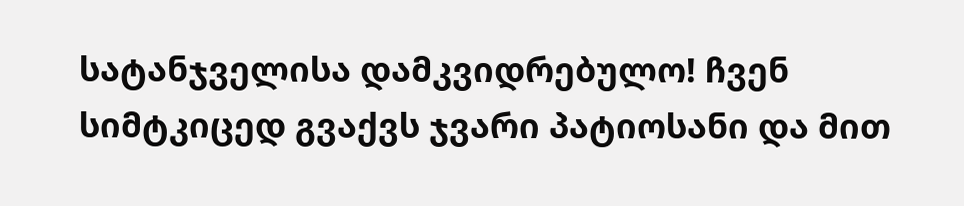სატანჯველისა დამკვიდრებულო! ჩვენ სიმტკიცედ გვაქვს ჯვარი პატიოსანი და მით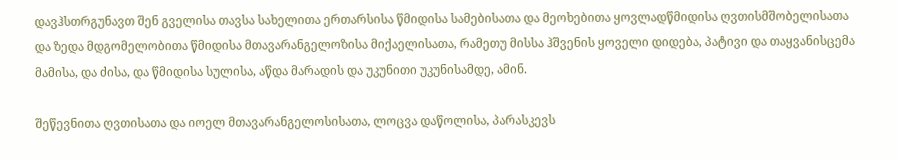დავჰსთრგუნავთ შენ გველისა თავსა სახელითა ერთარსისა წმიდისა სამებისათა და მეოხებითა ყოვლადწმიდისა ღვთისმშობელისათა და ზედა მდგომელობითა წმიდისა მთავარანგელოზისა მიქაელისათა, რამეთუ მისსა ჰშვენის ყოველი დიდება, პატივი და თაყვანისცემა მამისა, და ძისა, და წმიდისა სულისა, აწდა მარადის და უკუნითი უკუნისამდე, ამინ.

შეწევნითა ღვთისათა და იოელ მთავარანგელოსისათა, ლოცვა დაწოლისა, პარასკევს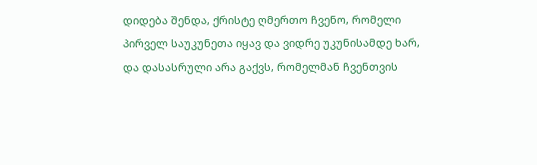დიდება შენდა, ქრისტე ღმერთო ჩვენო, რომელი პირველ საუკუნეთა იყავ და ვიდრე უკუნისამდე ხარ, და დასასრული არა გაქვს, რომელმან ჩვენთვის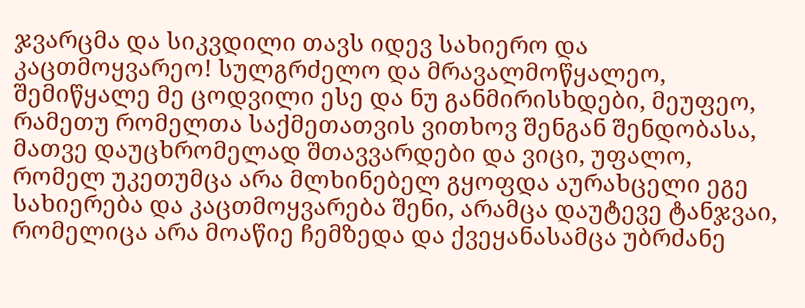ჯვარცმა და სიკვდილი თავს იდევ სახიერო და კაცთმოყვარეო! სულგრძელო და მრავალმოწყალეო, შემიწყალე მე ცოდვილი ესე და ნუ განმირისხდები, მეუფეო, რამეთუ რომელთა საქმეთათვის ვითხოვ შენგან შენდობასა, მათვე დაუცხრომელად შთავვარდები და ვიცი, უფალო, რომელ უკეთუმცა არა მლხინებელ გყოფდა აურახცელი ეგე სახიერება და კაცთმოყვარება შენი, არამცა დაუტევე ტანჯვაი, რომელიცა არა მოაწიე ჩემზედა და ქვეყანასამცა უბრძანე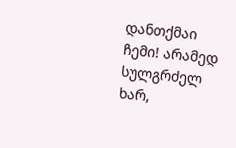დანთქმაი ჩემი! არამედ სულგრძელ ხარ,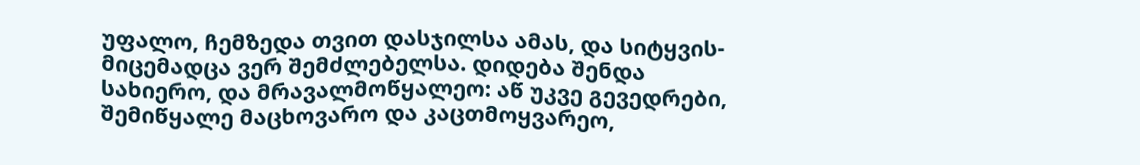უფალო, ჩემზედა თვით დასჯილსა ამას, და სიტყვის-მიცემადცა ვერ შემძლებელსა. დიდება შენდა სახიერო, და მრავალმოწყალეო: აწ უკვე გევედრები, შემიწყალე მაცხოვარო და კაცთმოყვარეო,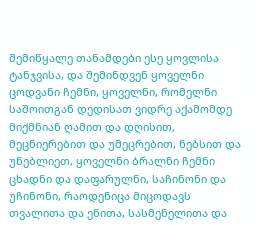შემიწყალე თანამდები ესე ყოვლისა ტანჯვისა, და შემინდვენ ყოველნი ცოდვანი ჩემნი, ყოველნი, რომელნი საშოითგან დედისათ ვიდრე აქამომდე მიქმნიან ღამით და დღისით, მეცნიერებით და უმეცრებით, ნებსით და უნებლიეთ, ყოველნი ბრალნი ჩემნი ცხადნი და დაფარულნი, საჩინონი და უჩინონი, რაოდენიცა მიცოდავს თვალითა და ენითა, სასმენელითა და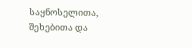საყნოსელითა, შეხებითა და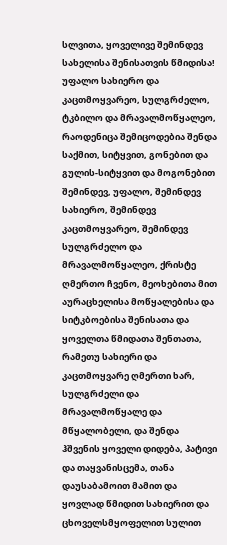სლვითა, ყოველივე შემინდევ სახელისა შენისათვის წმიდისა! უფალო სახიერო და კაცთმოყვარეო, სულგრძელო, ტკბილო და მრავალმოწყალეო, რაოდენიცა შემიცოდებია შენდა საქმით, სიტყვით, გონებით და გულის-სიტყვით და მოგონებით შემინდევ, უფალო, შემინდევ სახიერო, შემინდევ კაცთმოყვარეო, შემინდევ სულგრძელო და მრავალმოწყალეო, ქრისტე ღმერთო ჩვენო, მეოხებითა მით აურაცხელისა მოწყალებისა და სიტკბოებისა შენისათა და ყოველთა წმიდათა შენთათა, რამეთუ სახიერი და კაცთმოყვარე ღმერთი ხარ, სულგრძელი და მრავალმოწყალე და მწყალობელი, და შენდა ჰშვენის ყოველი დიდება, პატივი და თაყვანისცემა, თანა დაუსაბამოით მამით და ყოვლად წმიდით სახიერით და ცხოველსმყოფელით სულით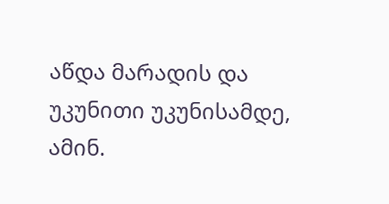აწდა მარადის და უკუნითი უკუნისამდე, ამინ.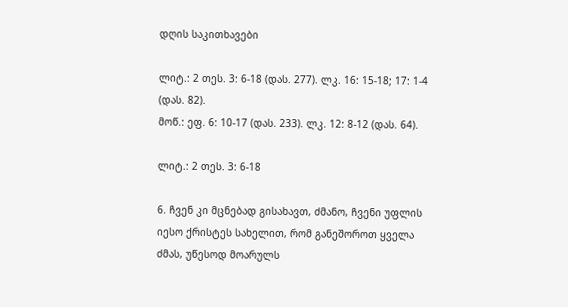დღის საკითხავები

ლიტ.: 2 თეს. 3: 6-18 (დას. 277). ლკ. 16: 15-18; 17: 1-4 (დას. 82).
მოწ.: ეფ. 6: 10-17 (დას. 233). ლკ. 12: 8-12 (დას. 64).

ლიტ.: 2 თეს. 3: 6-18

6. ჩვენ კი მცნებად გისახავთ, ძმანო, ჩვენი უფლის იესო ქრისტეს სახელით, რომ განეშოროთ ყველა ძმას, უწესოდ მოარულს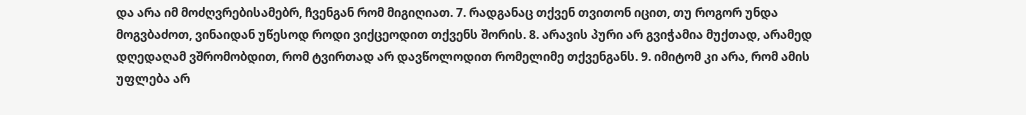და არა იმ მოძღვრებისამებრ, ჩვენგან რომ მიგიღიათ. 7. რადგანაც თქვენ თვითონ იცით, თუ როგორ უნდა მოგვბაძოთ, ვინაიდან უწესოდ როდი ვიქცეოდით თქვენს შორის. 8. არავის პური არ გვიჭამია მუქთად, არამედ დღედაღამ ვშრომობდით, რომ ტვირთად არ დავწოლოდით რომელიმე თქვენგანს. 9. იმიტომ კი არა, რომ ამის უფლება არ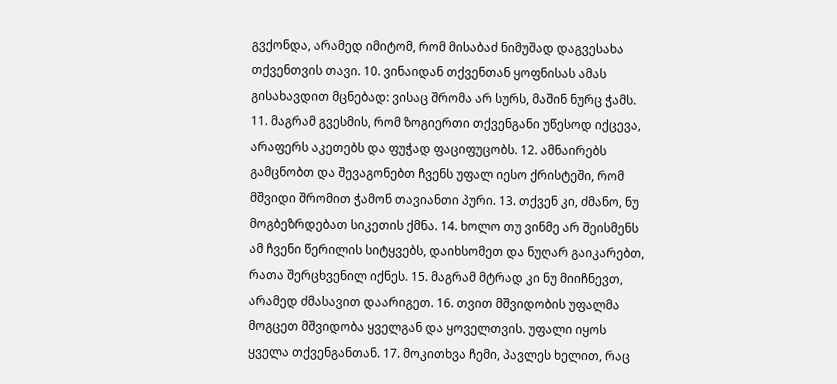გვქონდა, არამედ იმიტომ, რომ მისაბაძ ნიმუშად დაგვესახა თქვენთვის თავი. 10. ვინაიდან თქვენთან ყოფნისას ამას გისახავდით მცნებად: ვისაც შრომა არ სურს, მაშინ ნურც ჭამს. 11. მაგრამ გვესმის, რომ ზოგიერთი თქვენგანი უწესოდ იქცევა, არაფერს აკეთებს და ფუჭად ფაციფუცობს. 12. ამნაირებს გამცნობთ და შევაგონებთ ჩვენს უფალ იესო ქრისტეში, რომ მშვიდი შრომით ჭამონ თავიანთი პური. 13. თქვენ კი, ძმანო, ნუ მოგბეზრდებათ სიკეთის ქმნა. 14. ხოლო თუ ვინმე არ შეისმენს ამ ჩვენი წერილის სიტყვებს, დაიხსომეთ და ნუღარ გაიკარებთ, რათა შერცხვენილ იქნეს. 15. მაგრამ მტრად კი ნუ მიიჩნევთ, არამედ ძმასავით დაარიგეთ. 16. თვით მშვიდობის უფალმა მოგცეთ მშვიდობა ყველგან და ყოველთვის. უფალი იყოს ყველა თქვენგანთან. 17. მოკითხვა ჩემი, პავლეს ხელით, რაც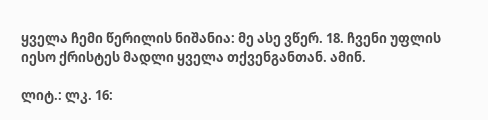ყველა ჩემი წერილის ნიშანია: მე ასე ვწერ. 18. ჩვენი უფლის იესო ქრისტეს მადლი ყველა თქვენგანთან. ამინ.

ლიტ.: ლკ. 16: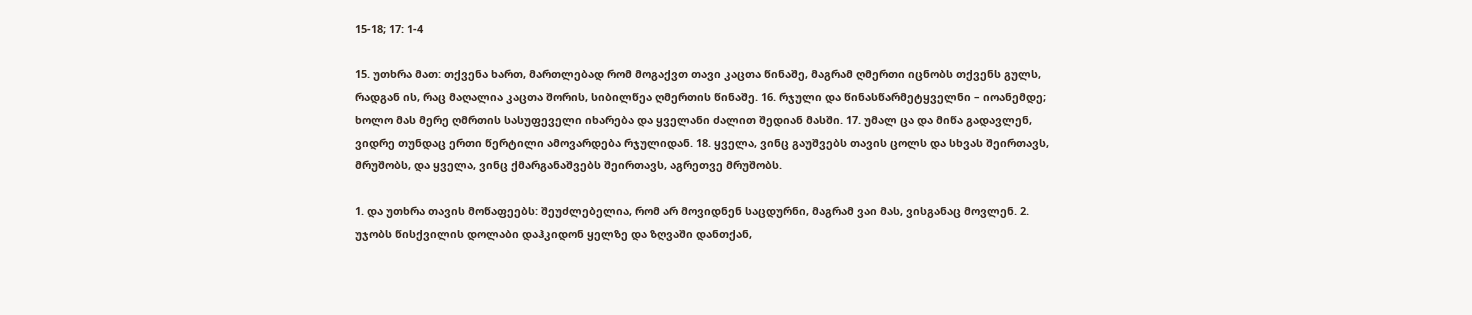15-18; 17: 1-4

15. უთხრა მათ: თქვენა ხართ, მართლებად რომ მოგაქვთ თავი კაცთა წინაშე, მაგრამ ღმერთი იცნობს თქვენს გულს, რადგან ის, რაც მაღალია კაცთა შორის, სიბილწეა ღმერთის წინაშე. 16. რჯული და წინასწარმეტყველნი – იოანემდე; ხოლო მას მერე ღმრთის სასუფეველი იხარება და ყველანი ძალით შედიან მასში. 17. უმალ ცა და მიწა გადავლენ, ვიდრე თუნდაც ერთი წერტილი ამოვარდება რჯულიდან. 18. ყველა, ვინც გაუშვებს თავის ცოლს და სხვას შეირთავს, მრუშობს, და ყველა, ვინც ქმარგანაშვებს შეირთავს, აგრეთვე მრუშობს.

1. და უთხრა თავის მოწაფეებს: შეუძლებელია, რომ არ მოვიდნენ საცდურნი, მაგრამ ვაი მას, ვისგანაც მოვლენ. 2. უჯობს წისქვილის დოლაბი დაჰკიდონ ყელზე და ზღვაში დანთქან,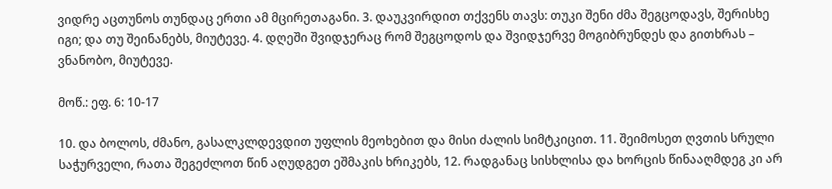ვიდრე აცთუნოს თუნდაც ერთი ამ მცირეთაგანი. 3. დაუკვირდით თქვენს თავს: თუკი შენი ძმა შეგცოდავს, შერისხე იგი; და თუ შეინანებს, მიუტევე. 4. დღეში შვიდჯერაც რომ შეგცოდოს და შვიდჯერვე მოგიბრუნდეს და გითხრას – ვნანობო, მიუტევე.

მოწ.: ეფ. 6: 10-17

10. და ბოლოს, ძმანო, გასალკლდევდით უფლის მეოხებით და მისი ძალის სიმტკიცით. 11. შეიმოსეთ ღვთის სრული საჭურველი, რათა შეგეძლოთ წინ აღუდგეთ ეშმაკის ხრიკებს, 12. რადგანაც სისხლისა და ხორცის წინააღმდეგ კი არ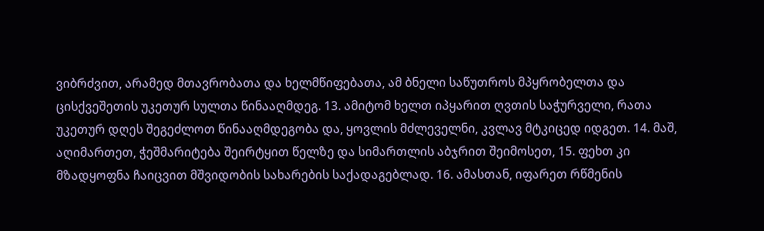ვიბრძვით, არამედ მთავრობათა და ხელმწიფებათა, ამ ბნელი საწუთროს მპყრობელთა და ცისქვეშეთის უკეთურ სულთა წინააღმდეგ. 13. ამიტომ ხელთ იპყარით ღვთის საჭურველი, რათა უკეთურ დღეს შეგეძლოთ წინააღმდეგობა და, ყოვლის მძლეველნი, კვლავ მტკიცედ იდგეთ. 14. მაშ, აღიმართეთ, ჭეშმარიტება შეირტყით წელზე და სიმართლის აბჯრით შეიმოსეთ, 15. ფეხთ კი მზადყოფნა ჩაიცვით მშვიდობის სახარების საქადაგებლად. 16. ამასთან, იფარეთ რწმენის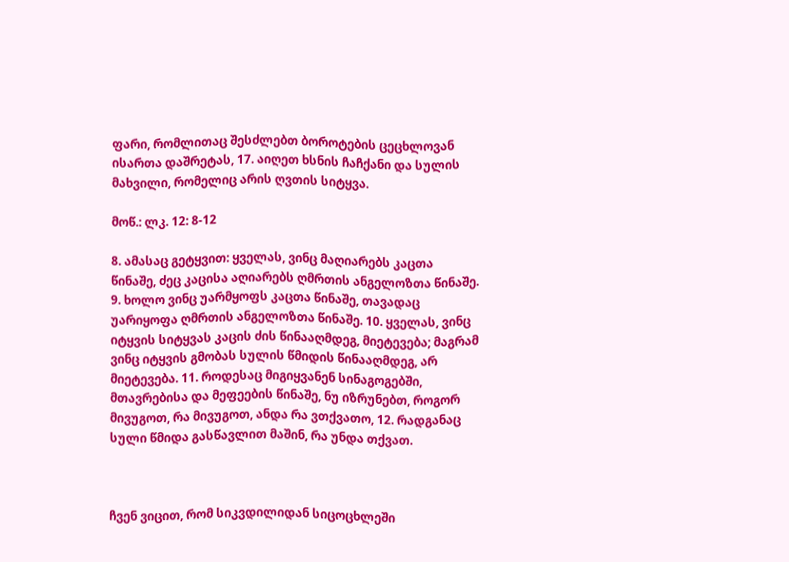ფარი, რომლითაც შესძლებთ ბოროტების ცეცხლოვან ისართა დაშრეტას, 17. აიღეთ ხსნის ჩაჩქანი და სულის მახვილი, რომელიც არის ღვთის სიტყვა.

მოწ.: ლკ. 12: 8-12

8. ამასაც გეტყვით: ყველას, ვინც მაღიარებს კაცთა წინაშე, ძეც კაცისა აღიარებს ღმრთის ანგელოზთა წინაშე. 9. ხოლო ვინც უარმყოფს კაცთა წინაშე, თავადაც უარიყოფა ღმრთის ანგელოზთა წინაშე. 10. ყველას, ვინც იტყვის სიტყვას კაცის ძის წინააღმდეგ, მიეტევება; მაგრამ ვინც იტყვის გმობას სულის წმიდის წინააღმდეგ, არ მიეტევება. 11. როდესაც მიგიყვანენ სინაგოგებში, მთავრებისა და მეფეების წინაშე, ნუ იზრუნებთ, როგორ მივუგოთ, რა მივუგოთ, ანდა რა ვთქვათო, 12. რადგანაც სული წმიდა გასწავლით მაშინ, რა უნდა თქვათ.



ჩვენ ვიცით, რომ სიკვდილიდან სიცოცხლეში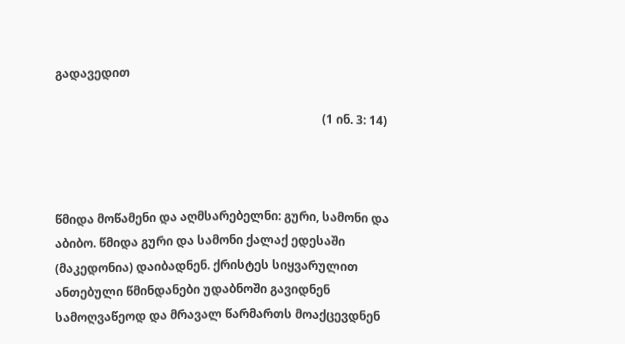გადავედით

                                                                                         (1 ინ. 3: 14)



წმიდა მოწამენი და აღმსარებელნი: გური, სამონი და აბიბო. წმიდა გური და სამონი ქალაქ ედესაში (მაკედონია) დაიბადნენ. ქრისტეს სიყვარულით ანთებული წმინდანები უდაბნოში გავიდნენ სამოღვაწეოდ და მრავალ წარმართს მოაქცევდნენ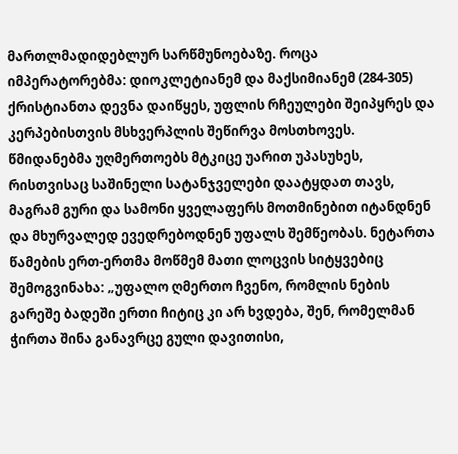მართლმადიდებლურ სარწმუნოებაზე. როცა იმპერატორებმა: დიოკლეტიანემ და მაქსიმიანემ (284-305) ქრისტიანთა დევნა დაიწყეს, უფლის რჩეულები შეიპყრეს და კერპებისთვის მსხვერპლის შეწირვა მოსთხოვეს. წმიდანებმა უღმერთოებს მტკიცე უარით უპასუხეს, რისთვისაც საშინელი სატანჯველები დაატყდათ თავს, მაგრამ გური და სამონი ყველაფერს მოთმინებით იტანდნენ და მხურვალედ ევედრებოდნენ უფალს შემწეობას. ნეტართა წამების ერთ-ერთმა მოწმემ მათი ლოცვის სიტყვებიც შემოგვინახა: „უფალო ღმერთო ჩვენო, რომლის ნების გარეშე ბადეში ერთი ჩიტიც კი არ ხვდება, შენ, რომელმან ჭირთა შინა განავრცე გული დავითისი,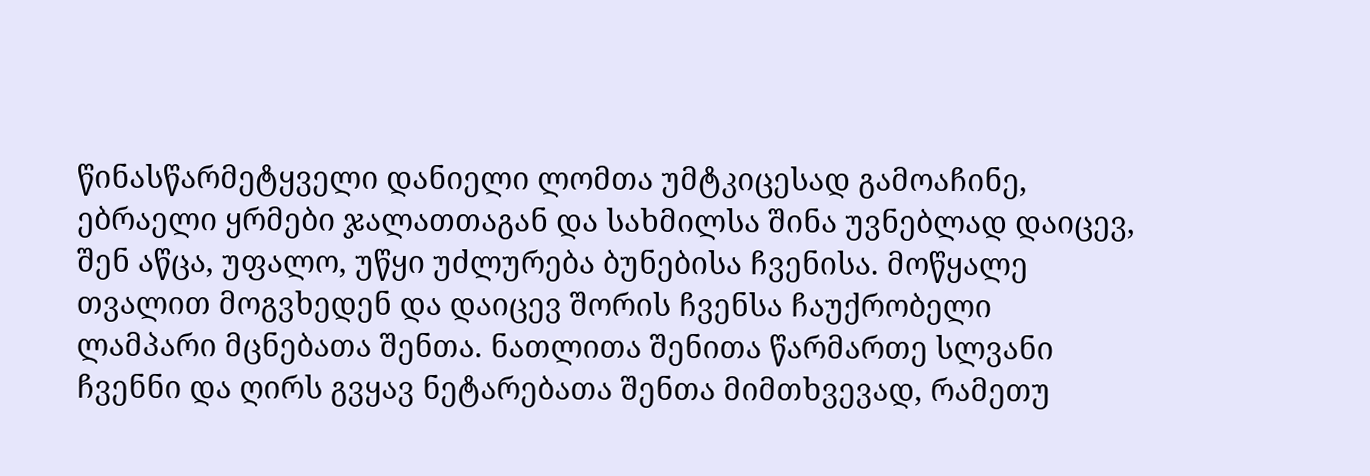წინასწარმეტყველი დანიელი ლომთა უმტკიცესად გამოაჩინე, ებრაელი ყრმები ჯალათთაგან და სახმილსა შინა უვნებლად დაიცევ, შენ აწცა, უფალო, უწყი უძლურება ბუნებისა ჩვენისა. მოწყალე თვალით მოგვხედენ და დაიცევ შორის ჩვენსა ჩაუქრობელი ლამპარი მცნებათა შენთა. ნათლითა შენითა წარმართე სლვანი ჩვენნი და ღირს გვყავ ნეტარებათა შენთა მიმთხვევად, რამეთუ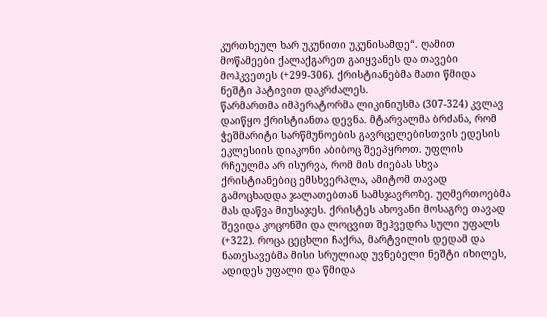კურთხეულ ხარ უკუნითი უკუნისამდე“. ღამით მოწამეები ქალაქგარეთ გაიყვანეს და თავები მოჰკვეთეს (+299-306). ქრისტიანებმა მათი წმიდა ნეშტი პატივით დაკრძალეს.
წარმართმა იმპერატორმა ლიკინიუსმა (307-324) კვლავ დაიწყო ქრისტიანთა დევნა. მტარვალმა ბრძანა, რომ ჭეშმარიტი სარწმუნოების გავრცელებისთვის ედესის ეკლესიის დიაკონი აბიბოც შეეპყროთ. უფლის რჩეულმა არ ისურვა, რომ მის ძიებას სხვა ქრისტიანებიც ემსხვერპლა, ამიტომ თავად გამოცხადდა ჯალათებთან სამსჯავროზე. უღმერთოებმა მას დაწვა მიუსაჯეს. ქრისტეს ახოვანი მოსაგრე თავად შევიდა კოცონში და ლოცვით შეჰვედრა სული უფალს (+322). როცა ცეცხლი ჩაქრა, მარტვილის დედამ და ნათესავებმა მისი სრულიად უვნებელი ნეშტი იხილეს, ადიდეს უფალი და წმიდა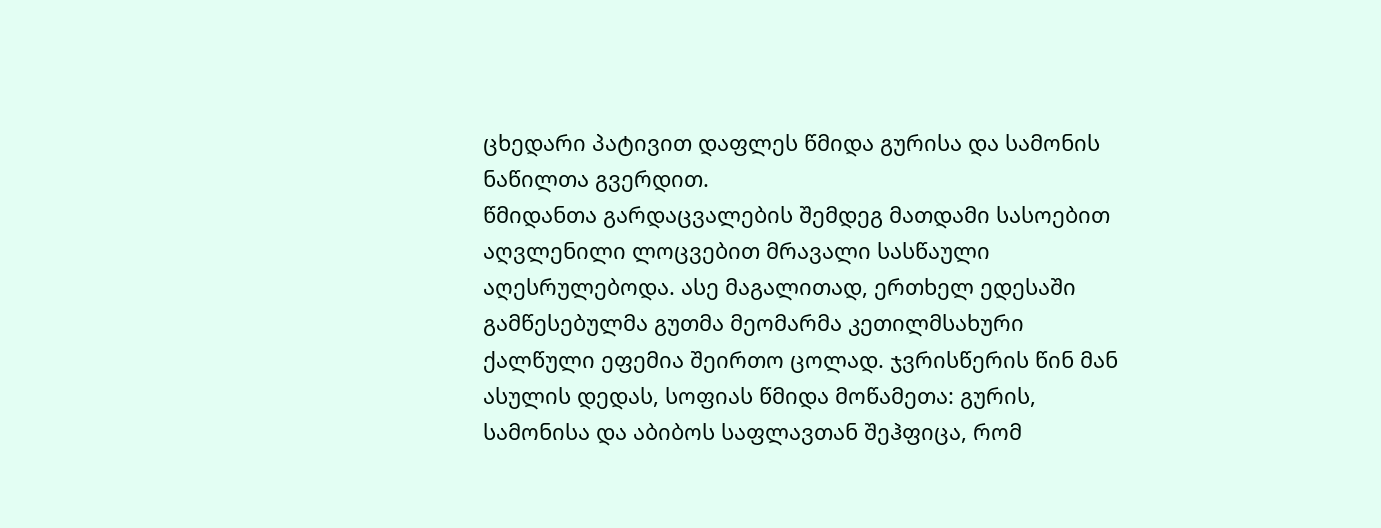ცხედარი პატივით დაფლეს წმიდა გურისა და სამონის ნაწილთა გვერდით.
წმიდანთა გარდაცვალების შემდეგ მათდამი სასოებით აღვლენილი ლოცვებით მრავალი სასწაული აღესრულებოდა. ასე მაგალითად, ერთხელ ედესაში გამწესებულმა გუთმა მეომარმა კეთილმსახური ქალწული ეფემია შეირთო ცოლად. ჯვრისწერის წინ მან ასულის დედას, სოფიას წმიდა მოწამეთა: გურის, სამონისა და აბიბოს საფლავთან შეჰფიცა, რომ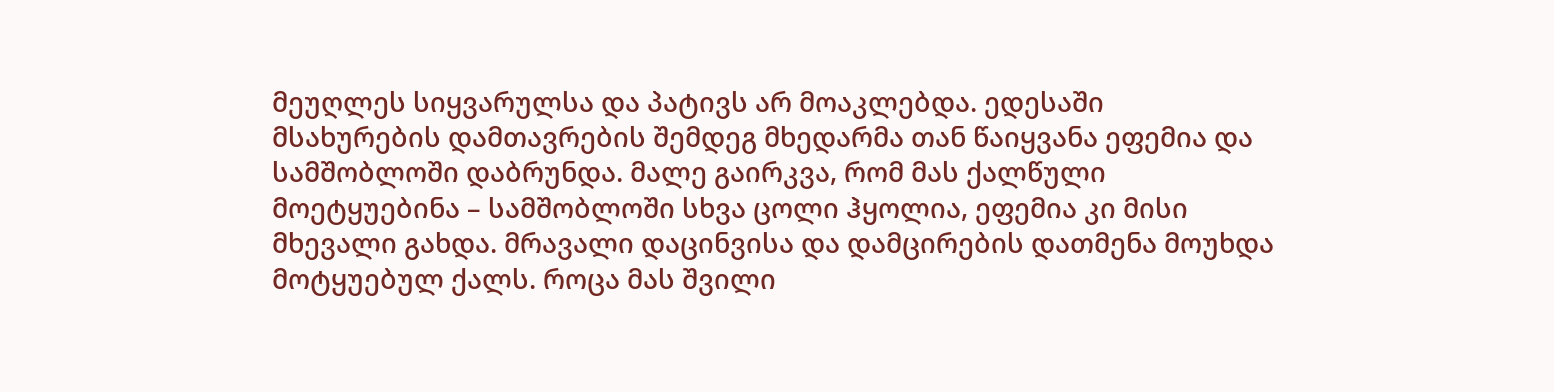მეუღლეს სიყვარულსა და პატივს არ მოაკლებდა. ედესაში მსახურების დამთავრების შემდეგ მხედარმა თან წაიყვანა ეფემია და სამშობლოში დაბრუნდა. მალე გაირკვა, რომ მას ქალწული მოეტყუებინა – სამშობლოში სხვა ცოლი ჰყოლია, ეფემია კი მისი მხევალი გახდა. მრავალი დაცინვისა და დამცირების დათმენა მოუხდა მოტყუებულ ქალს. როცა მას შვილი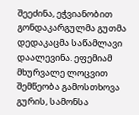შეეძინა, ეჭვიანობით გონდაკარგულმა გუთმა დედაკაცმა საწამლავი დაალევინა. ეფემიამ მხურვალე ლოცვით შემწეობა გამოსთხოვა გურის, სამონსა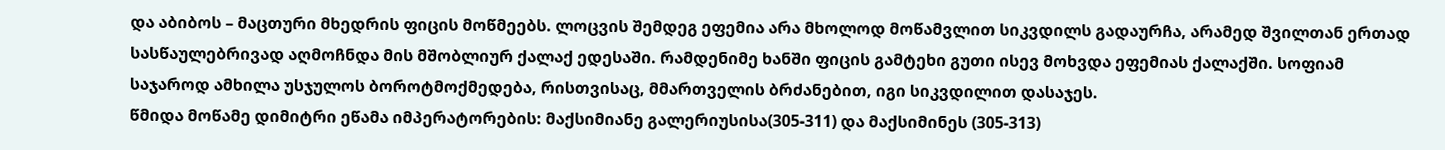და აბიბოს – მაცთური მხედრის ფიცის მოწმეებს. ლოცვის შემდეგ ეფემია არა მხოლოდ მოწამვლით სიკვდილს გადაურჩა, არამედ შვილთან ერთად სასწაულებრივად აღმოჩნდა მის მშობლიურ ქალაქ ედესაში. რამდენიმე ხანში ფიცის გამტეხი გუთი ისევ მოხვდა ეფემიას ქალაქში. სოფიამ საჯაროდ ამხილა უსჯულოს ბოროტმოქმედება, რისთვისაც, მმართველის ბრძანებით, იგი სიკვდილით დასაჯეს.
წმიდა მოწამე დიმიტრი ეწამა იმპერატორების: მაქსიმიანე გალერიუსისა(305-311) და მაქსიმინეს (305-313)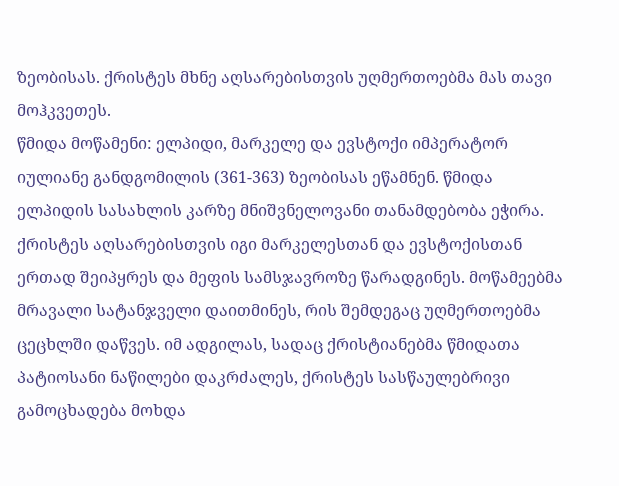ზეობისას. ქრისტეს მხნე აღსარებისთვის უღმერთოებმა მას თავი მოჰკვეთეს.
წმიდა მოწამენი: ელპიდი, მარკელე და ევსტოქი იმპერატორ იულიანე განდგომილის (361-363) ზეობისას ეწამნენ. წმიდა ელპიდის სასახლის კარზე მნიშვნელოვანი თანამდებობა ეჭირა. ქრისტეს აღსარებისთვის იგი მარკელესთან და ევსტოქისთან ერთად შეიპყრეს და მეფის სამსჯავროზე წარადგინეს. მოწამეებმა მრავალი სატანჯველი დაითმინეს, რის შემდეგაც უღმერთოებმა ცეცხლში დაწვეს. იმ ადგილას, სადაც ქრისტიანებმა წმიდათა პატიოსანი ნაწილები დაკრძალეს, ქრისტეს სასწაულებრივი გამოცხადება მოხდა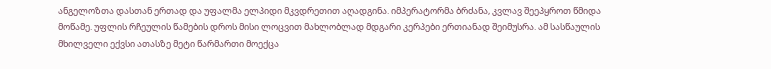ანგელოზთა დასთან ერთად და უფალმა ელპიდი მკვდრეთით აღადგინა. იმპერატორმა ბრძანა, კვლავ შეეპყროთ წმიდა მოწამე. უფლის რჩეულის წამების დროს მისი ლოცვით მახლობლად მდგარი კერპები ერთიანად შეიმუსრა. ამ სასწაულის მხილველი ექვსი ათასზე მეტი წარმართი მოექცა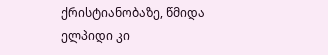ქრისტიანობაზე, წმიდა ელპიდი კი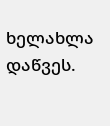ხელახლა დაწვეს.